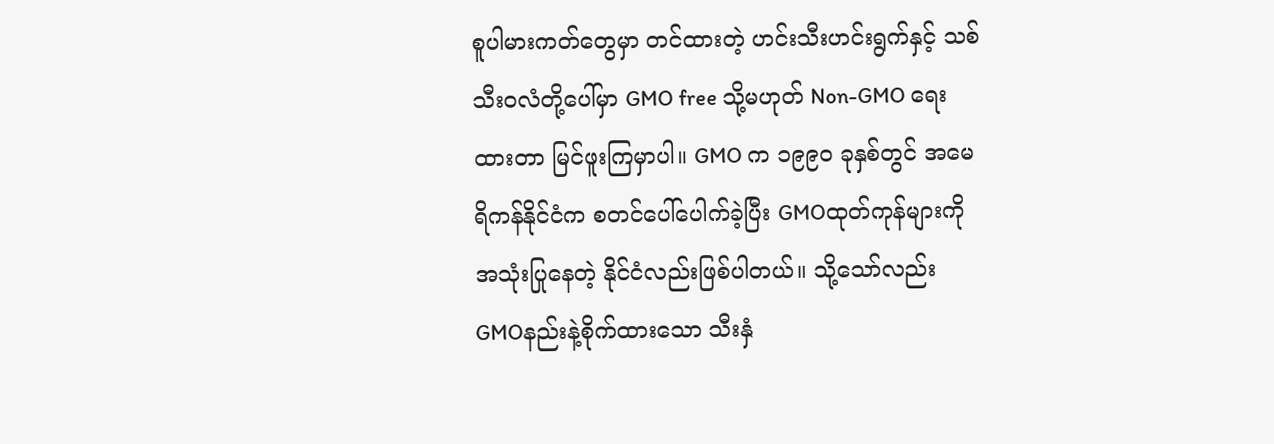စူပါမားကတ်တွေမှာ တင်ထားတဲ့ ဟင်းသီးဟင်းရွက်နှင့် သစ်သီးဝလံတို့ပေါ်မှာ GMO free သို့မဟုတ် Non-GMO ရေးထားတာ မြင်ဖူးကြမှာပါ။ GMO က ၁၉၉၀ ခုနှစ်တွင် အမေရိကန်နိုင်ငံက စတင်ပေါ်ပေါက်ခဲ့ပြီး GMOထုတ်ကုန်များကို အသုံးပြုနေတဲ့ နိုင်ငံလည်းဖြစ်ပါတယ်။ သို့သော်လည်း GMOနည်းနဲ့စိုက်ထားသော သီးနှံ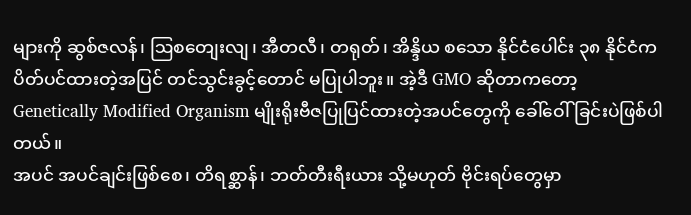များကို ဆွစ်ဇလန်၊ ဩစတျေးလျ၊ အီတလီ၊ တရုတ်၊ အိန္ဒိယ စသော နိုင်ငံပေါင်း ၃၈ နိုင်ငံက ပိတ်ပင်ထားတဲ့အပြင် တင်သွင်းခွင့်တောင် မပြုပါဘူး။ အဲ့ဒီ GMO ဆိုတာကတော့ Genetically Modified Organism မျိုးရိုးဗီဇပြုပြင်ထားတဲ့အပင်တွေကို ခေါ်ဝေါ်ခြင်းပဲဖြစ်ပါတယ်။
အပင် အပင်ချင်းဖြစ်စေ၊ တိရစ္ဆာန်၊ ဘတ်တီးရီးယား သို့မဟုတ် ဗိုင်းရပ်တွေမှာ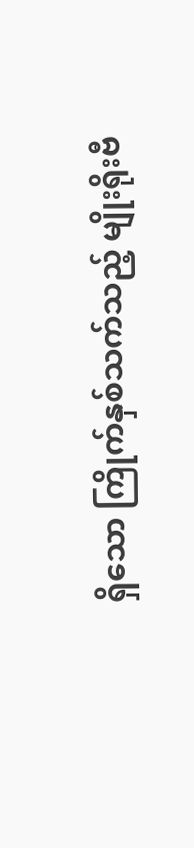ရှိသော ကြိုက်နှစ်သက်သည့် မျိုးရိုးဗီ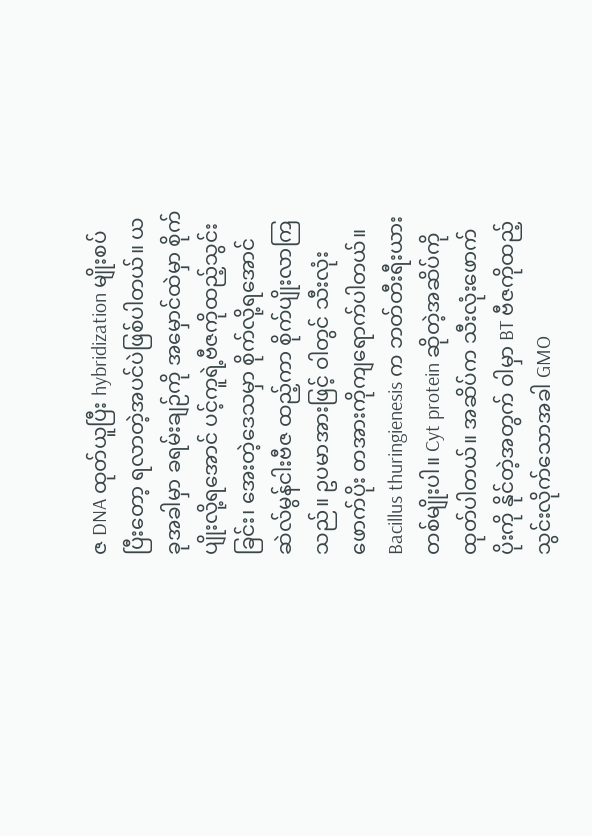ဇ DNA ထုတ်ယူပြီး hybridization မျိုးစပ်ပြီးတော့ ရလာတဲ့အပင်ပဲဖြစ်ပါတယ်။ ယခုအခါမှာ ခရမ်းချဉ်ကို အမှောင်ထဲမှာ စိုက်ပျိုးလို့ရအောင် ပင့်ကူရဲ့ဗီဇကိုထည့်သွင်းခြင်း၊ အေးတဲ့ဒေသမှာ စိုက်လို့ရအောင် ဆဲလ်မွန်ငါးဗီဇ ထည့်ကာ စိုက်ပျိုးလာကြသည်။ ဥပမာအားဖြင့် ဝါတွင် သီးလုံးဖောက်ပိုး တအားကိုကျရောက်ပါတယ်။ Bacillus thuringienesis က ဘတ်တီးရီးယားတစ်မျိုးပါ။ Cyt protein ဆိုတဲ့အဆိပ်ကို ထုတ်ပါတယ်။ အဆိပ်က သီးလုံးဖောက်ပိုးကို နိုင်တဲ့အတွက် ဝါမှာ BT ဗီဇကိုထည့်သွင်းလိုက်သောအခါ GMO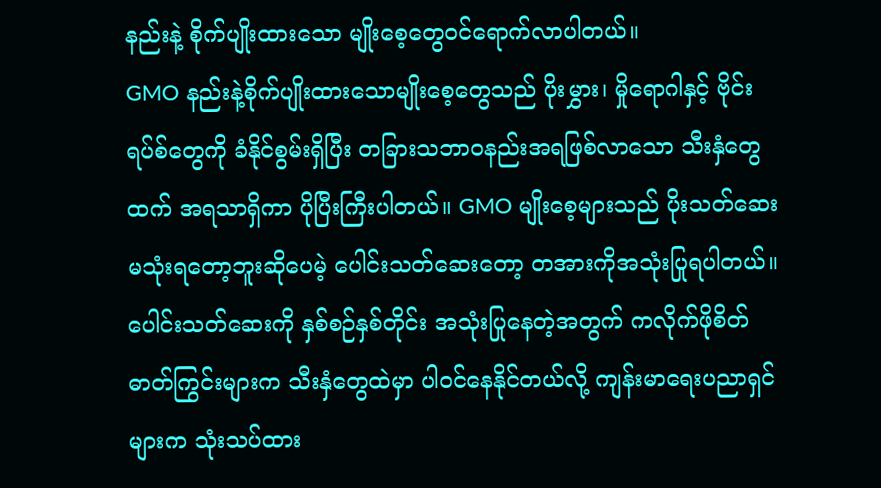နည်းနဲ့ စိုက်ပျိုးထားသော မျိုးစေ့တွေဝင်ရောက်လာပါတယ်။
GMO နည်းနဲ့စိုက်ပျိုးထားသောမျိုးစေ့တွေသည် ပိုးမွှား၊ မှိုရောဂါနှင့် ဗိုင်းရပ်စ်တွေကို ခံနိုင်စွမ်းရှိပြီး တခြားသဘာဝနည်းအရဖြစ်လာသော သီးနှံတွေထက် အရသာရှိကာ ပိုပြီးကြီးပါတယ်။ GMO မျိုးစေ့များသည် ပိုးသတ်ဆေးမသုံးရတော့ဘူးဆိုပေမဲ့ ပေါင်းသတ်ဆေးတော့ တအားကိုအသုံးပြုရပါတယ်။ ပေါင်းသတ်ဆေးကို နှစ်စဉ်နှစ်တိုင်း အသုံးပြုနေတဲ့အတွက် ကလိုက်ဖိုစိတ် ဓာတ်ကြွင်းများက သီးနှံတွေထဲမှာ ပါဝင်နေနိုင်တယ်လို့ ကျန်းမာရေးပညာရှင်များက သုံးသပ်ထား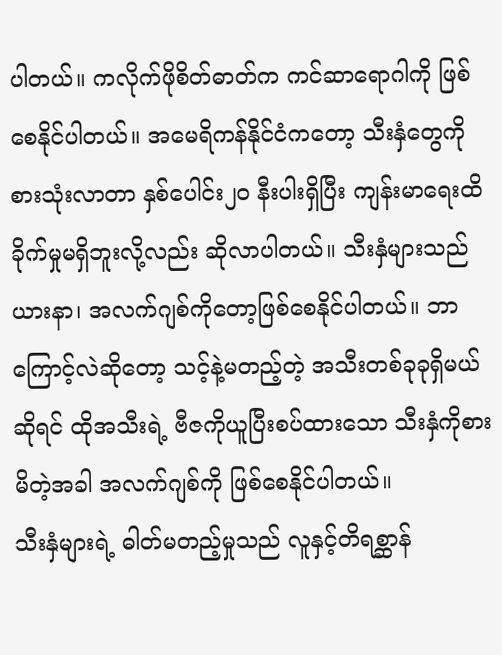ပါတယ်။ ကလိုက်ဖိုစိတ်ဓာတ်က ကင်ဆာရောဂါကို ဖြစ်စေနိုင်ပါတယ်။ အမေရိကန်နိုင်ငံကတော့ သီးနှံတွေကိုစားသုံးလာတာ နှစ်ပေါင်း၂၀ နီးပါးရှိပြီး ကျန်းမာရေးထိခိုက်မှုမရှိဘူးလို့လည်း ဆိုလာပါတယ်။ သီးနှံများသည် ယားနာ၊ အလက်ဂျစ်ကိုတော့ဖြစ်စေနိုင်ပါတယ်။ ဘာကြောင့်လဲဆိုတော့ သင့်နဲ့မတည့်တဲ့ အသီးတစ်ခုခုရှိမယ်ဆိုရင် ထိုအသီးရဲ့ ဗီဇကိုယူပြီးစပ်ထားသော သီးနှံကိုစားမိတဲ့အခါ အလက်ဂျစ်ကို ဖြစ်စေနိုင်ပါတယ်။
သီးနှံများရဲ့ ဓါတ်မတည့်မှုသည် လူနှင့်တိရစ္ဆာန်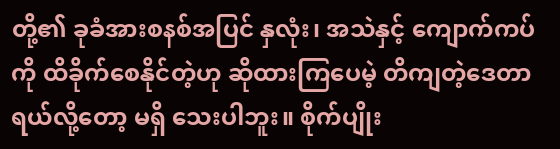တို့၏ ခုခံအားစနစ်အပြင် နှလုံး၊ အသဲနှင့် ကျောက်ကပ်ကို ထိခိုက်စေနိုင်တဲ့ဟု ဆိုထားကြပေမဲ့ တိကျတဲ့ဒေတာရယ်လို့တော့ မရှိ သေးပါဘူး။ စိုက်ပျိုး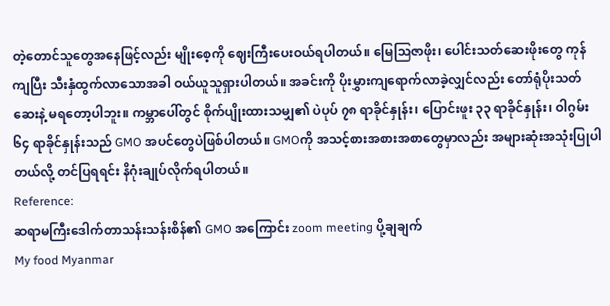တဲ့တောင်သူတွေအနေဖြင့်လည်း မျိုးစေ့ကို ဈေးကြီးပေးဝယ်ရပါတယ်။ မြေဩဇာဖိုး၊ ပေါင်းသတ်ဆေးဖိုးတွေ ကုန်ကျပြီး သီးနှံထွက်လာသောအခါ ဝယ်ယူသူရှားပါတယ်။ အခင်းကို ပိုးမွှားကျရောက်လာခဲ့လျှင်လည်း တော်ရုံပိုးသတ်ဆေးနဲ့ မရတော့ပါဘူး။ ကမ္ဘာပေါ်တွင် စိုက်ပျိုးထားသမျှ၏ ပဲပုပ် ၇၈ ရာခိုင်နှုန်း၊ ပြောင်းဖူး ၃၃ ရာခိုင်နှုန်း၊ ဝါဂွမ်း ၆၄ ရာခိုင်နှုန်းသည် GMO အပင်တွေပဲဖြစ်ပါတယ်။ GMOကို အသင့်စားအစားအစာတွေမှာလည်း အများဆုံးအသုံးပြုပါတယ်လို့ တင်ပြရရင်း နိဂုံးချုပ်လိုက်ရပါတယ်။
Reference:
ဆရာမကြီးဒေါက်တာသန်းသန်းစိန်၏ GMO အကြောင်း zoom meeting ပို့ချချက်
My food Myanmar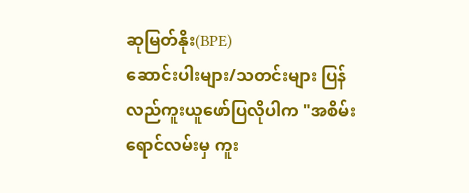ဆုမြတ်နိုး(BPE)
ဆောင်းပါးများ/သတင်းများ ပြန်လည်ကူးယူဖော်ပြလိုပါက "အစိမ်းရောင်လမ်းမှ ကူး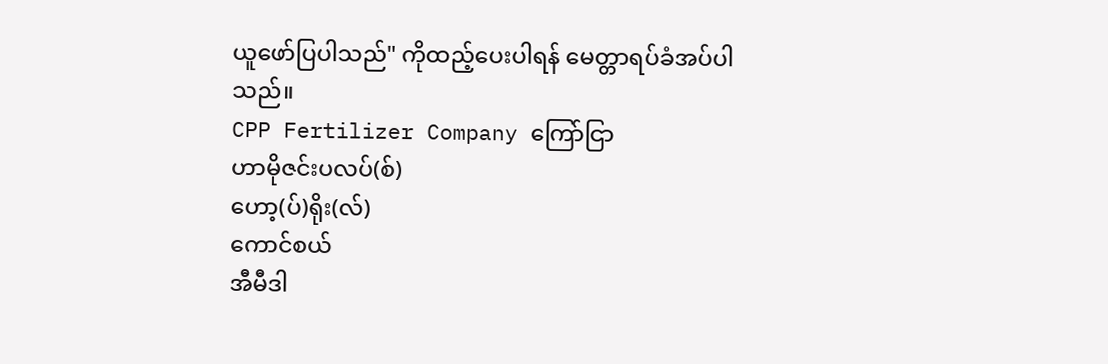ယူဖော်ပြပါသည်" ကိုထည့်ပေးပါရန် မေတ္တာရပ်ခံအပ်ပါသည်။
CPP Fertilizer Company ကြော်ငြာ
ဟာမိုဇင်းပလပ်(စ်)
ဟော့(ပ်)ရိုး(လ်)
ကောင်စယ်
အီမီဒါ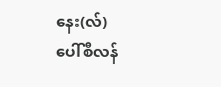နေး(လ်)
ပေါ်စီလန်